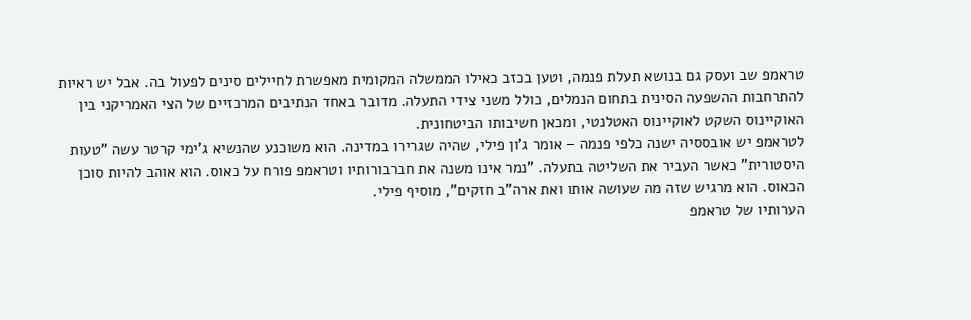טראמפ שב ועסק גם בנושא תעלת פנמה, וטען בכזב כאילו הממשלה המקומית מאפשרת לחיילים סינים לפעול בה. אבל יש ראיות להתרחבות ההשפעה הסינית בתחום הנמלים, כולל משני צידי התעלה. מדובר באחד הנתיבים המרכזיים של הצי האמריקני בין האוקיינוס השקט לאוקיינוס האטלנטי, ומכאן חשיבותו הביטחונית.
לטראמפ יש אובססיה ישנה כלפי פנמה – אומר ג'ון פילי, שהיה שגרירו במדינה. הוא משוכנע שהנשיא ג'ימי קרטר עשה "טעות היסטורית" כאשר העביר את השליטה בתעלה. "נמר אינו משנה את חברבורותיו וטראמפ פורח על כאוס. הוא אוהב להיות סוכן הכאוס. הוא מרגיש שזה מה שעושה אותו ואת ארה"ב חזקים", מוסיף פילי.
הערותיו של טראמפ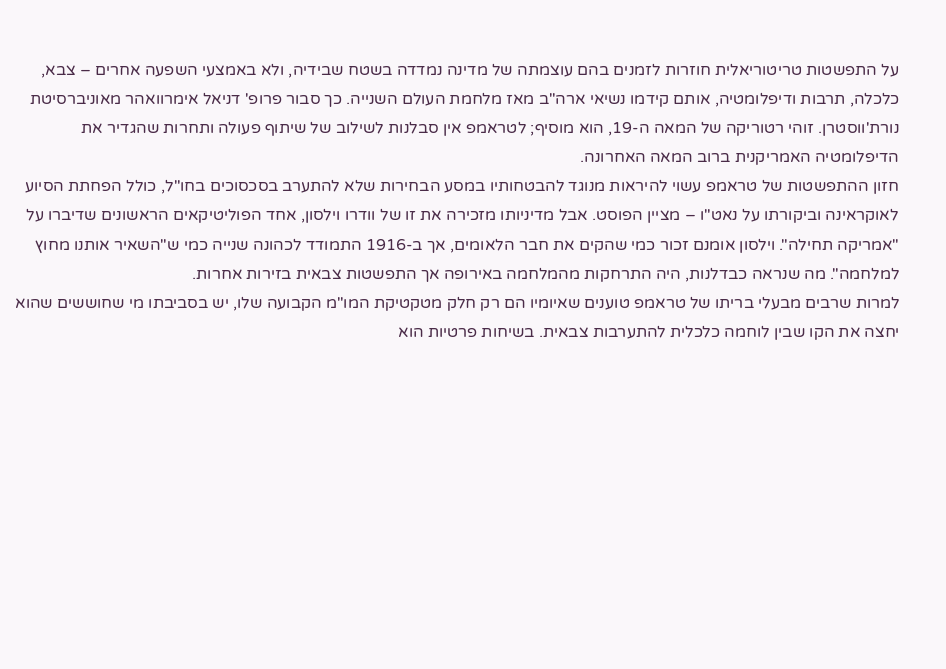על התפשטות טריטוריאלית חוזרות לזמנים בהם עוצמתה של מדינה נמדדה בשטח שבידיה, ולא באמצעי השפעה אחרים – צבא, כלכלה, תרבות ודיפלומטיה, אותם קידמו נשיאי ארה"ב מאז מלחמת העולם השנייה. כך סבור פרופ' דניאל אימרוואהר מאוניברסיטת נורת'ווסטרן. זוהי רטוריקה של המאה ה-19, הוא מוסיף; לטראמפ אין סבלנות לשילוב של שיתוף פעולה ותחרות שהגדיר את הדיפלומטיה האמריקנית ברוב המאה האחרונה.
חזון ההתפשטות של טראמפ עשוי להיראות מנוגד להבטחותיו במסע הבחירות שלא להתערב בסכסוכים בחו"ל, כולל הפחתת הסיוע לאוקראינה וביקורתו על נאט"ו – מציין הפוסט. אבל מדיניותו מזכירה את זו של וודרו וילסון, אחד הפוליטיקאים הראשונים שדיברו על "אמריקה תחילה". וילסון אומנם זכור כמי שהקים את חבר הלאומים, אך ב-1916 התמודד לכהונה שנייה כמי ש"השאיר אותנו מחוץ למלחמה". מה שנראה כבדלנות, היה התרחקות מהמלחמה באירופה אך התפשטות צבאית בזירות אחרות.
למרות שרבים מבעלי בריתו של טראמפ טוענים שאיומיו הם רק חלק מטקטיקת המו"מ הקבועה שלו, יש בסביבתו מי שחוששים שהוא יחצה את הקו שבין לוחמה כלכלית להתערבות צבאית. בשיחות פרטיות הוא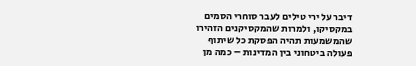דיבר על ירי טילים לעבר סוחרי הסמים במקסיקו, ולמרות שהמקסיקנים הזהירו שהמשמעות תהיה הפסקת כל שיתוף פעולה ביטחוני בין המדינות – כמה מן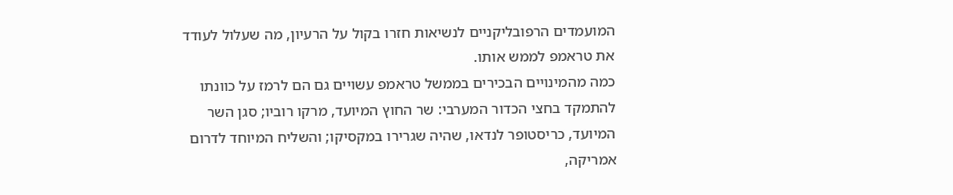המועמדים הרפובליקניים לנשיאות חזרו בקול על הרעיון, מה שעלול לעודד את טראמפ לממש אותו.
כמה מהמינויים הבכירים בממשל טראמפ עשויים גם הם לרמז על כוונתו להתמקד בחצי הכדור המערבי: שר החוץ המיועד, מרקו רוביו; סגן השר המיועד, כריסטופר לנדאו, שהיה שגרירו במקסיקו; והשליח המיוחד לדרום אמריקה,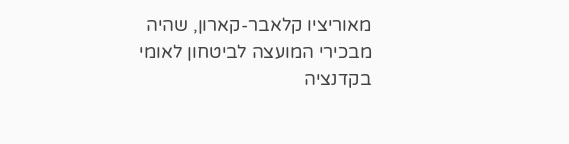מאוריציו קלאבר-קארון, שהיה מבכירי המועצה לביטחון לאומי בקדנציה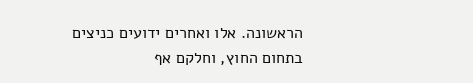הראשונה. אלו ואחרים ידועים כניצים בתחום החוץ, וחלקם אף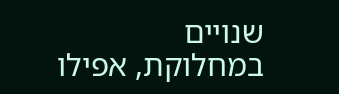שנויים במחלוקת, אפילו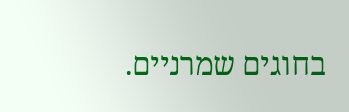בחוגים שמרניים.